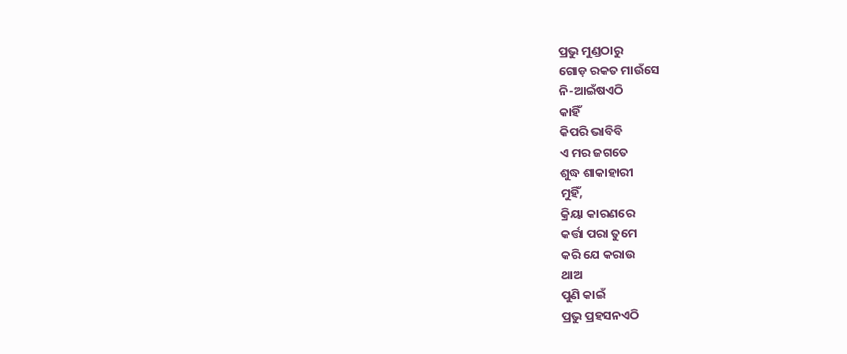ପ୍ରଭୁ ମୁଣ୍ଡଠାରୁ
ଗୋଡ଼ ରକତ ମାଉଁସେ
ନି-ଆଇଁଷଏଠି
କାହିଁ
କିପରି ଭାବିବି
ଏ ମର ଜଗତେ
ଶୁଦ୍ଧ ଶାକାହାରୀ
ମୁହିଁ,
କ୍ରିୟା କାରଣରେ
କର୍ତ୍ତା ପରା ତୁମେ
କରି ଯେ କରାଉ
ଥାଅ
ପୁଣି କାଇଁ
ପ୍ରଭୁ ପ୍ରହସନଏଠି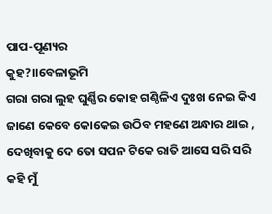ପାପ-ପୂଣ୍ୟର
କୁହ?।।ବେଳାଭୂମି
ଗରା ଗରା ଲୁହ ଘୁର୍ଣ୍ଣିର କୋହ ଗଣ୍ଠିଳିଏ ଦୁଃଖ ନେଇ କିଏ ଜାଣେ କେବେ କୋକେଇ ଉଠିବ ମହଣେ ଅନ୍ଧାର ଥାଇ , ଦେଖିବାକୁ ଦେ ତୋ ସପନ ଟିକେ ରାତି ଆସେ ସରି ସରି କହି ମୁଁ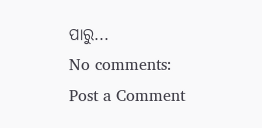ପାରୁ...
No comments:
Post a Comment